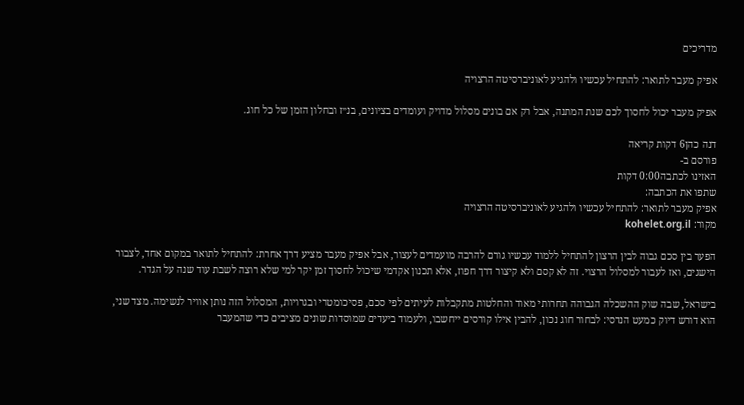מדריכים

אפיק מעבר לתואר: להתחיל עכשיו ולהגיע לאוניברסיטה הרצויה

אפיק מעבר יכול לחסוך לכם שנת המתנה, אבל רק אם בונים מסלול מדויק ועומדים בציונים, בנ״ז ובחלון הזמן של כל חוג.

דנה כהן6 דקות קריאה
פורסם ב-
האזינו לכתבה0:00 דקות
שתפו את הכתבה:
אפיק מעבר לתואר: להתחיל עכשיו ולהגיע לאוניברסיטה הרצויה
מקור: kohelet.org.il

הפער בין סכם גבוה לבין הרצון להתחיל ללמוד עכשיו גורם להרבה מועמדים לעצור, אבל אפיק מעבר מציע דרך אחרת: להתחיל לתואר במקום אחד, לצבור הישגים, ואז לעבור למסלול הרצוי. זה לא קסם ולא קיצור דרך חפוז, אלא תכנון אקדמי שיכול לחסוך זמן יקר למי שלא רוצה לשבת עוד שנה על הגדר.

בישראל, שבה שוק ההשכלה הגבוהה תחרותי מאוד והחלטות מתקבלות לעיתים לפי סכם, פסיכומטרי ובגרויות, המסלול הזה נותן אוויר לנשימה. מצד שני, הוא דורש דיוק כמעט הנדסי: לבחור חוג נכון, להבין אילו קורסים ייחשבו, ולעמוד ביעדים שמוסדות שונים מציבים כדי שהמעבר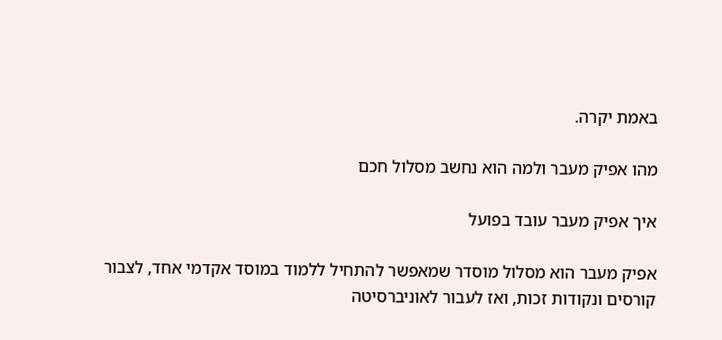באמת יקרה.

מהו אפיק מעבר ולמה הוא נחשב מסלול חכם

איך אפיק מעבר עובד בפועל

אפיק מעבר הוא מסלול מוסדר שמאפשר להתחיל ללמוד במוסד אקדמי אחד, לצבור קורסים ונקודות זכות, ואז לעבור לאוניברסיטה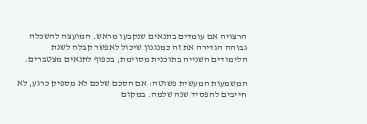הרצויה אם עומדים בתנאים שנקבעו מראש. המועצה להשכלה גבוהה הגדירה את זה כמנגנון שיכול לאפשר קבלה לשנת הלימודים השנייה בתוכנית מסוימת, בכפוף לתנאים מצטברים.

המשמעות המעשית פשוטה: אם הסכם שלכם לא מספיק כרגע, לא חייבים להפסיד שנה שלמה. במקום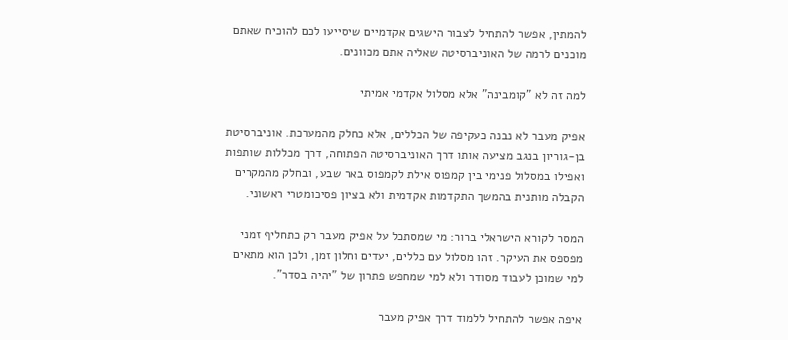להמתין, אפשר להתחיל לצבור הישגים אקדמיים שיסייעו לכם להוכיח שאתם מוכנים לרמה של האוניברסיטה שאליה אתם מכוונים.

למה זה לא "קומבינה" אלא מסלול אקדמי אמיתי

אפיק מעבר לא נבנה כעקיפה של הכללים, אלא כחלק מהמערכת. אוניברסיטת בן-גוריון בנגב מציעה אותו דרך האוניברסיטה הפתוחה, דרך מכללות שותפות ואפילו במסלול פנימי בין קמפוס אילת לקמפוס באר שבע, ובחלק מהמקרים הקבלה מותנית בהמשך התקדמות אקדמית ולא בציון פסיכומטרי ראשוני.

המסר לקורא הישראלי ברור: מי שמסתכל על אפיק מעבר רק כתחליף זמני מפספס את העיקר. זהו מסלול עם כללים, יעדים וחלון זמן, ולכן הוא מתאים למי שמוכן לעבוד מסודר ולא למי שמחפש פתרון של "יהיה בסדר".

איפה אפשר להתחיל ללמוד דרך אפיק מעבר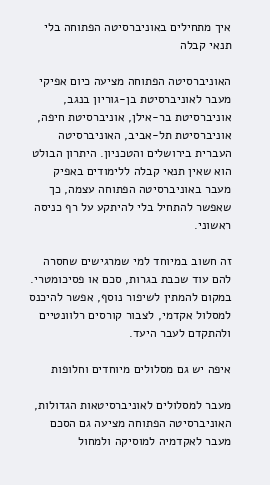איך מתחילים באוניברסיטה הפתוחה בלי תנאי קבלה

האוניברסיטה הפתוחה מציעה כיום אפיקי מעבר לאוניברסיטת בן-גוריון בנגב, אוניברסיטת בר-אילן, אוניברסיטת חיפה, אוניברסיטת תל-אביב, האוניברסיטה העברית בירושלים והטכניון. היתרון הבולט הוא שאין תנאי קבלה ללימודים באפיק מעבר באוניברסיטה הפתוחה עצמה, כך שאפשר להתחיל בלי להיתקע על רף כניסה ראשוני.

זה חשוב במיוחד למי שמרגישים שחסרה להם עוד שכבת בגרות, סכם או פסיכומטרי. במקום להמתין לשיפור נוסף, אפשר להיכנס למסלול אקדמי, לצבור קורסים רלוונטיים ולהתקדם לעבר היעד.

איפה יש גם מסלולים מיוחדים וחלופות

מעבר למסלולים לאוניברסיטאות הגדולות, האוניברסיטה הפתוחה מציעה גם הסכם מעבר לאקדמיה למוסיקה ולמחול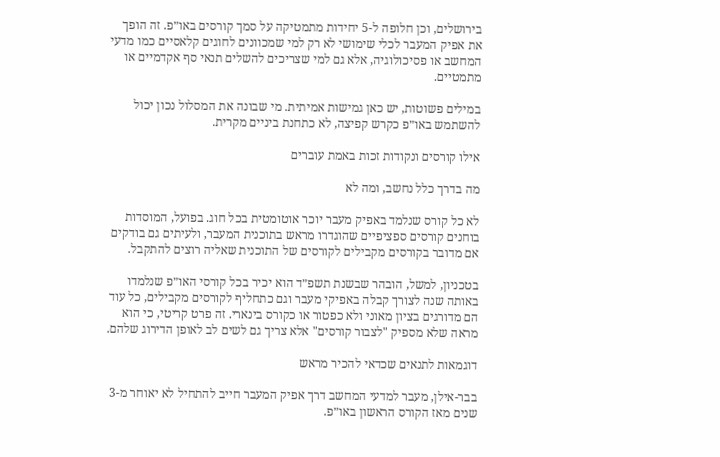בירושלים, וכן חלופה ל-5 יחידות מתמטיקה על סמך קורסים באו״פ. זה הופך את אפיק המעבר לכלי שימושי לא רק למי שמכוונים לחוגים קלאסיים כמו מדעי המחשב או פסיכולוגיה, אלא גם למי שצריכים להשלים תנאי סף אקדמיים או מתמטיים.

במילים פשוטות, יש כאן גמישות אמיתית. מי שבונה את המסלול נכון יכול להשתמש באו״פ כקרש קפיצה, לא כתחנת ביניים מקרית.

אילו קורסים ונקודות זכות באמת עוברים

מה בדרך כלל נחשב, ומה לא

לא כל קורס שנלמד באפיק מעבר יוכר אוטומטית בכל חוג. בפועל, המוסדות בוחנים קורסים ספציפיים שהוגדרו מראש בתוכנית המעבר, ולעיתים גם בודקים אם מדובר בקורסים מקבילים לקורסים של התוכנית שאליה רוצים להתקבל.

בטכניון, למשל, הובהר שבשנת תשפ״ד הוא יכיר בכל קורסי האו״פ שנלמדו באותה שנה לצורך קבלה באפיקי מעבר וגם כתחליף לקורסים מקבילים, כל עוד הם מדורגים בציון מאוני ולא כפטור או כקורס בינארי. זה פרט קריטי, כי הוא מראה שלא מספיק "לצבור קורסים" אלא צריך גם לשים לב לאופן הדירוג שלהם.

דוגמאות לתנאים שכדאי להכיר מראש

בבר-אילן, מעבר למדעי המחשב דרך אפיק המעבר חייב להתחיל לא יאוחר מ-3 שנים מאז הקורס הראשון באו״פ.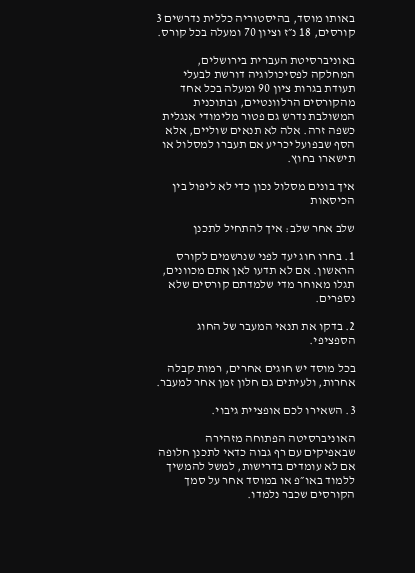באותו מוסד, בהיסטוריה כללית נדרשים 3 קורסים, 18 נ״ז וציון 70 ומעלה בכל קורס.

באוניברסיטת העברית בירושלים, המחלקה לפסיכולוגיה דורשת לבעלי תעודת בגרות ציון 90 ומעלה בכל אחד מהקורסים הרלוונטיים, ובתוכנית המשולבת נדרש גם פטור מלימודי אנגלית כשפה זרה. אלה לא תנאים שוליים, אלא הסף שבפועל יכריע אם תעברו למסלול או תישארו בחוץ.

איך בונים מסלול נכון כדי לא ליפול בין הכיסאות

שלב אחר שלב: איך להתחיל לתכנן

1. בחרו חוג יעד לפני שנרשמים לקורס הראשון. אם לא תדעו לאן אתם מכוונים, תגלו מאוחר מדי שלמדתם קורסים שלא נספרים.

2. בדקו את תנאי המעבר של החוג הספציפי.

בכל מוסד יש חוגים אחרים, רמות קבלה אחרות, ולעיתים גם חלון זמן אחר למעבר.

3. השאירו לכם אופציית גיבוי.

האוניברסיטה הפתוחה מזהירה שבאפיקים עם רף גבוה כדאי לתכנן חלופה אם לא עומדים בדרישות, למשל להמשיך ללמוד באו״פ או במוסד אחר על סמך הקורסים שכבר נלמדו.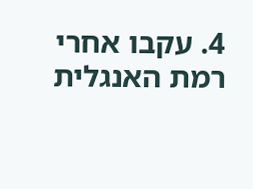4. עקבו אחרי רמת האנגלית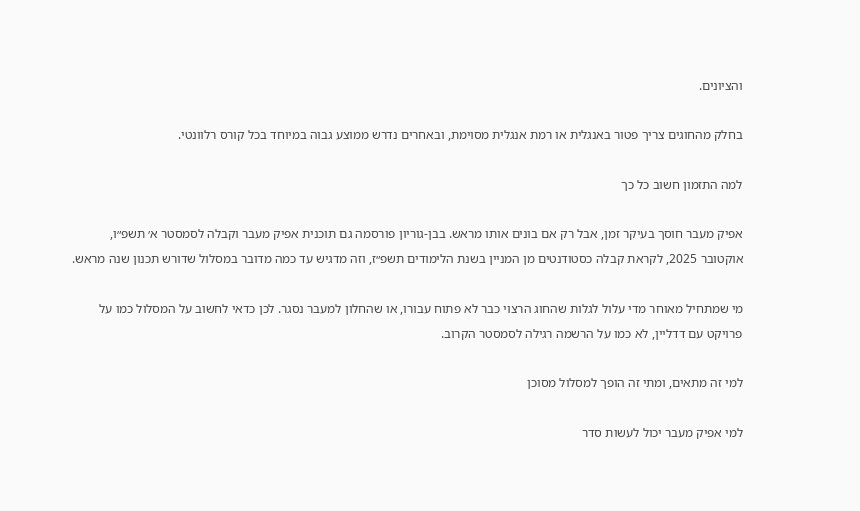והציונים.

בחלק מהחוגים צריך פטור באנגלית או רמת אנגלית מסוימת, ובאחרים נדרש ממוצע גבוה במיוחד בכל קורס רלוונטי.

למה התזמון חשוב כל כך

אפיק מעבר חוסך בעיקר זמן, אבל רק אם בונים אותו מראש. בבן-גוריון פורסמה גם תוכנית אפיק מעבר וקבלה לסמסטר א׳ תשפ״ו, אוקטובר 2025, לקראת קבלה כסטודנטים מן המניין בשנת הלימודים תשפ״ז, וזה מדגיש עד כמה מדובר במסלול שדורש תכנון שנה מראש.

מי שמתחיל מאוחר מדי עלול לגלות שהחוג הרצוי כבר לא פתוח עבורו, או שהחלון למעבר נסגר. לכן כדאי לחשוב על המסלול כמו על פרויקט עם דדליין, לא כמו על הרשמה רגילה לסמסטר הקרוב.

למי זה מתאים, ומתי זה הופך למסלול מסוכן

למי אפיק מעבר יכול לעשות סדר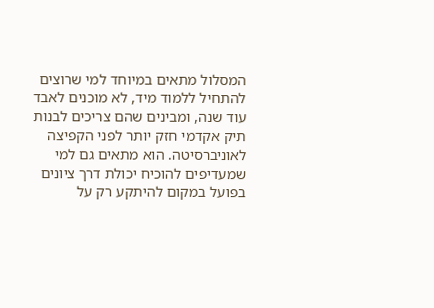המסלול מתאים במיוחד למי שרוצים להתחיל ללמוד מיד, לא מוכנים לאבד עוד שנה, ומבינים שהם צריכים לבנות תיק אקדמי חזק יותר לפני הקפיצה לאוניברסיטה. הוא מתאים גם למי שמעדיפים להוכיח יכולת דרך ציונים בפועל במקום להיתקע רק על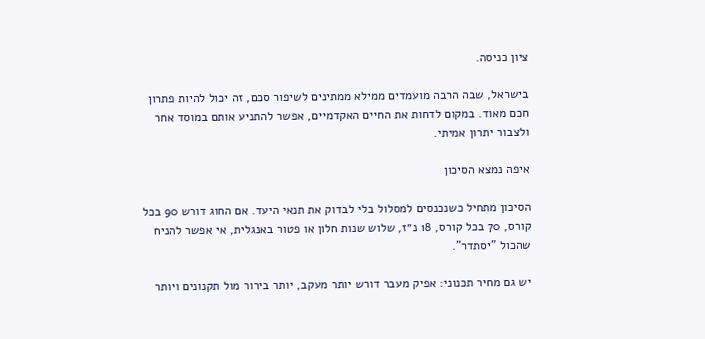ציון כניסה.

בישראל, שבה הרבה מועמדים ממילא ממתינים לשיפור סכם, זה יכול להיות פתרון חכם מאוד. במקום לדחות את החיים האקדמיים, אפשר להתניע אותם במוסד אחר ולצבור יתרון אמיתי.

איפה נמצא הסיכון

הסיכון מתחיל כשנכנסים למסלול בלי לבדוק את תנאי היעד. אם החוג דורש 90 בכל קורס, 70 בכל קורס, 18 נ״ז, שלוש שנות חלון או פטור באנגלית, אי אפשר להניח שהכול "יסתדר".

יש גם מחיר תכנוני: אפיק מעבר דורש יותר מעקב, יותר בירור מול תקנונים ויותר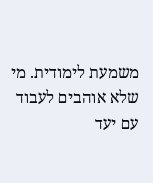משמעת לימודית. מי שלא אוהבים לעבוד עם יעד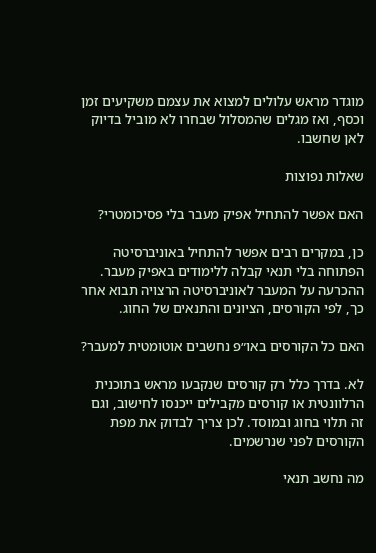מוגדר מראש עלולים למצוא את עצמם משקיעים זמן וכסף, ואז מגלים שהמסלול שבחרו לא מוביל בדיוק לאן שחשבו.

שאלות נפוצות

האם אפשר להתחיל אפיק מעבר בלי פסיכומטרי?

כן, במקרים רבים אפשר להתחיל באוניברסיטה הפתוחה בלי תנאי קבלה ללימודים באפיק מעבר. ההכרעה על המעבר לאוניברסיטה הרצויה תבוא אחר כך, לפי הקורסים, הציונים והתנאים של החוג.

האם כל הקורסים באו״פ נחשבים אוטומטית למעבר?

לא. בדרך כלל רק קורסים שנקבעו מראש בתוכנית הרלוונטית או קורסים מקבילים ייכנסו לחישוב, וגם זה תלוי בחוג ובמוסד. לכן צריך לבדוק את מפת הקורסים לפני שנרשמים.

מה נחשב תנאי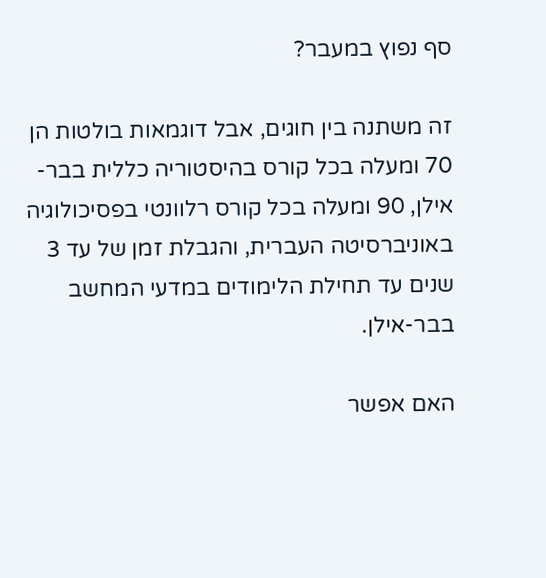סף נפוץ במעבר?

זה משתנה בין חוגים, אבל דוגמאות בולטות הן 70 ומעלה בכל קורס בהיסטוריה כללית בבר-אילן, 90 ומעלה בכל קורס רלוונטי בפסיכולוגיה באוניברסיטה העברית, והגבלת זמן של עד 3 שנים עד תחילת הלימודים במדעי המחשב בבר-אילן.

האם אפשר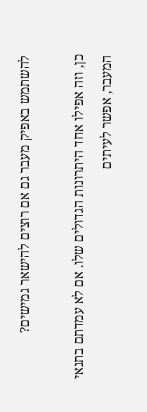להשתמש באפיק מעבר גם אם רוצים להישאר גמישים?

כן, וזה אפילו אחד היתרונות הגדולים שלו. אם לא עמדתם בתנאי המעבר, אפשר לעיתים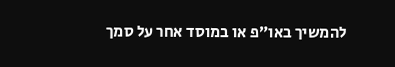להמשיך באו״פ או במוסד אחר על סמך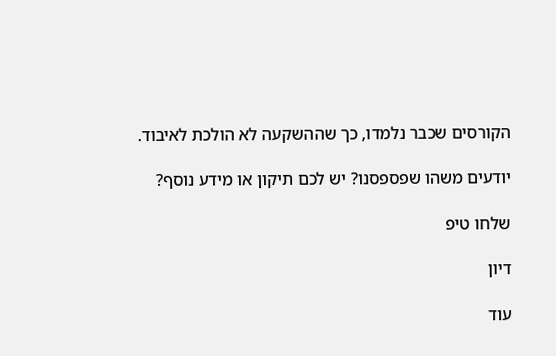הקורסים שכבר נלמדו, כך שההשקעה לא הולכת לאיבוד.

יודעים משהו שפספסנו? יש לכם תיקון או מידע נוסף?

שלחו טיפ

דיון

עוד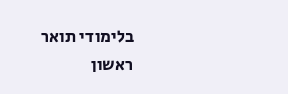בלימודי תואר ראשון